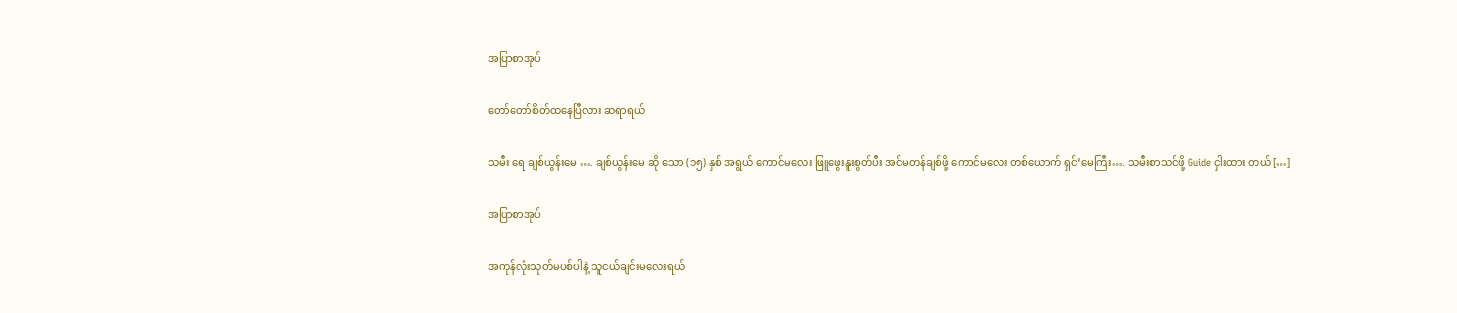အပြာစာအုပ်

တော်တော်စိတ်ထနေပြီလား ဆရာရယ်

သမီး ရေ ချစ်ယွန်းမေ …. ချစ်ယွန်းမေ ဆို သော (၁၅) နှစ် အရွယ် ကောင်မလေး ဖြူဖွေးနူးစွတ်ပီး အင်မတန်ချစ်ဖို့ ကောင်မလေး တစ်ယောက် ရှင်’မေကြီး…. သမီးစာသင်ဖို့ Guide ငှါးထား တယ် […]

အပြာစာအုပ်

အကုန်လုံးသုတ်မပစ်ပါနဲ့ သူငယ်ချင်းမလေးရယ်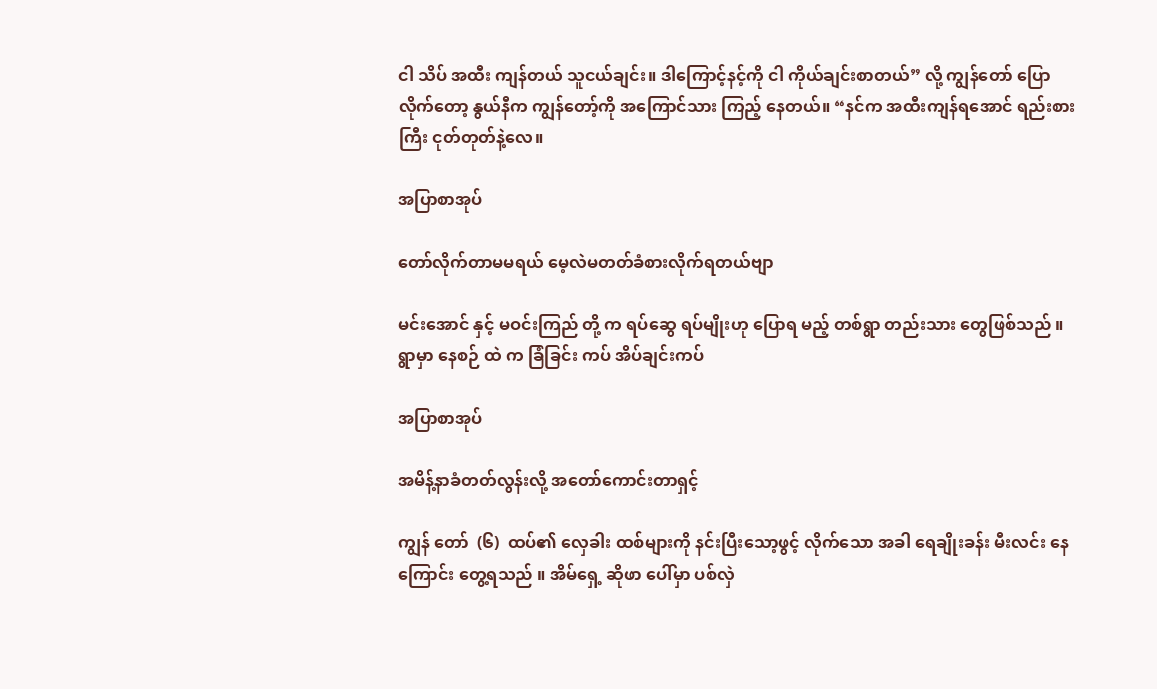ငါ သိပ် အထီး ကျန်တယ် သူငယ်ချင်း။ ဒါကြောင့်နင့်ကို ငါ ကိုယ်ချင်းစာတယ်” လို့ ကျွန်တော် ပြောလိုက်တော့ နွယ်နီက ကျွန်တော့်ကို အကြောင်သား ကြည့် နေတယ်။ “နင်က အထီးကျန်ရအောင် ရည်းစားကြီး ငုတ်တုတ်နဲ့လေ။

အပြာစာအုပ်

တော်လိုက်တာမမရယ် မေ့လဲမတတ်ခံစားလိုက်ရတယ်ဗျာ

မင်းအောင် နှင့် မဝင်းကြည် တို့ က ရပ်ဆွေ ရပ်မျိုးဟု ပြောရ မည့် တစ်ရွာ တည်းသား တွေဖြစ်သည် ။ ရွာမှာ နေစဉ် ထဲ က ခြံခြင်း ကပ် အိပ်ချင်းကပ်

အပြာစာအုပ်

အမိန့်နာခံတတ်လွန်းလို့ အတော်ကောင်းတာရှင့်

ကျွန် တော်  (၆)  ထပ်၏ လှေခါး ထစ်များကို နင်းပြီးသော့ဖွင့် လိုက်သော အခါ ရေချိုးခန်း မီးလင်း နေကြောင်း တွေ့ရသည် ။ အိမ်ရှေ့ ဆိုဖာ ပေါ်မှာ ပစ်လှဲ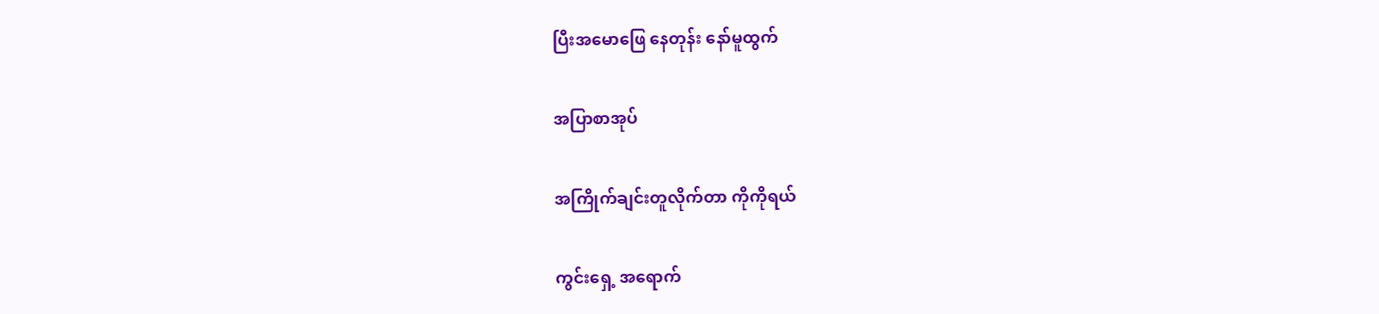ပြီးအမောဖြေ နေတုန်း နော်မူထွက်

အပြာစာအုပ်

အကြိုက်ချင်းတူလိုက်တာ ကိုကိုရယ်

ကွင်းရှေ့ အရောက်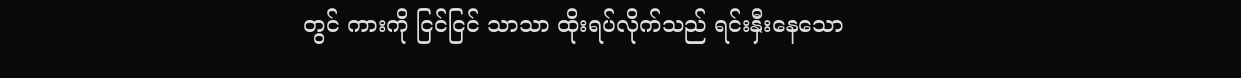တွင် ကားကို ငြင်ငြင် သာသာ ထိုးရပ်လိုက်သည် ရင်းနှီးနေသော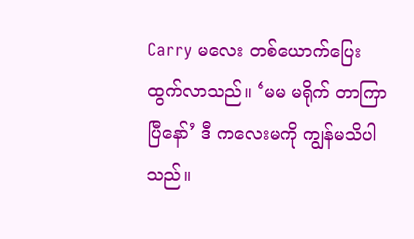Carry မလေး တစ်ယောက်ပြေးထွက်လာသည်။ ‘မမ မရိုက် တာကြာပြီနော်’ ဒီ ကလေးမကို ကျွန်မသိပါသည်။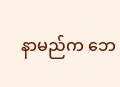နာမည်က ဘေ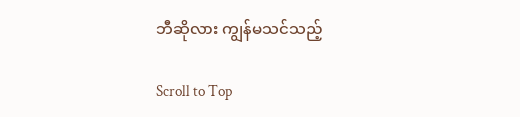ဘီဆိုလား ကျွန်မသင်သည့်

Scroll to Top